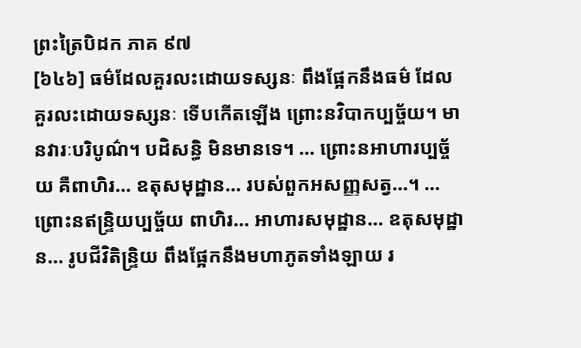ព្រះត្រៃបិដក ភាគ ៩៧
[៦៤៦] ធម៌ដែលគួរលះដោយទស្សនៈ ពឹងផ្អែកនឹងធម៌ ដែលគួរលះដោយទស្សនៈ ទើបកើតឡើង ព្រោះនវិបាកប្បច្ច័យ។ មានវារៈបរិបូណ៌។ បដិសន្ធិ មិនមានទេ។ … ព្រោះនអាហារប្បច្ច័យ គឺពាហិរ… ឧតុសមុដ្ឋាន… របស់ពួកអសញ្ញសត្វ…។ … ព្រោះនឥន្ទ្រិយប្បច្ច័យ ពាហិរ… អាហារសមុដ្ឋាន… ឧតុសមុដ្ឋាន… រូបជីវិតិន្ទ្រិយ ពឹងផ្អែកនឹងមហាភូតទាំងឡាយ រ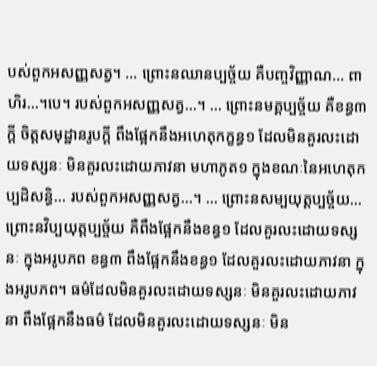បស់ពួកអសញ្ញសត្វ។ … ព្រោះនឈានប្បច្ច័យ គឺបញ្ចវិញ្ញាណ… ពាហិរ…។បេ។ របស់ពួកអសញ្ញសត្វ…។ … ព្រោះនមគ្គប្បច្ច័យ គឺខន្ធ៣ក្តី ចិត្តសមុដ្ឋានរូបក្តី ពឹងផ្អែកនឹងអហេតុកក្ខន្ធ១ ដែលមិនគួរលះដោយទស្សនៈ មិនគួរលះដោយភាវនា មហាភូត១ ក្នុងខណៈនៃអហេតុកប្បដិសន្ធិ… របស់ពួកអសញ្ញសត្វ…។ … ព្រោះនសម្បយុត្តប្បច្ច័យ… ព្រោះនវិប្បយុត្តប្បច្ច័យ គឺពឹងផ្អែកនឹងខន្ធ១ ដែលគួរលះដោយទស្សនៈ ក្នុងអរូបភព ខន្ធ៣ ពឹងផ្អែកនឹងខន្ធ១ ដែលគួរលះដោយភាវនា ក្នុងអរូបភព។ ធម៌ដែលមិនគួរលះដោយទស្សនៈ មិនគួរលះដោយភាវនា ពឹងផ្អែកនឹងធម៌ ដែលមិនគួរលះដោយទស្សនៈ មិន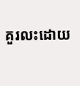គួរលះដោយ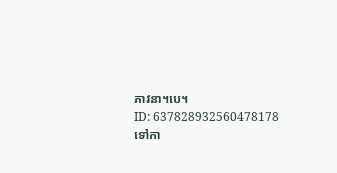ភាវនា។បេ។
ID: 637828932560478178
ទៅកា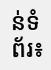ន់ទំព័រ៖